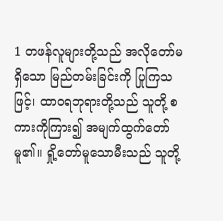1 တဖန်လူများတို့သည် အလိုတော်မရှိသော မြည်တမ်းခြင်းကို ပြုကြသဖြင့်၊ ထာဝရဘုရားတို့သည် သူတို့ စကားကိုကြား၍ အမျက်ထွက်တော်မူ၏။ ရှို့တော်မူသောမီးသည် သူတို့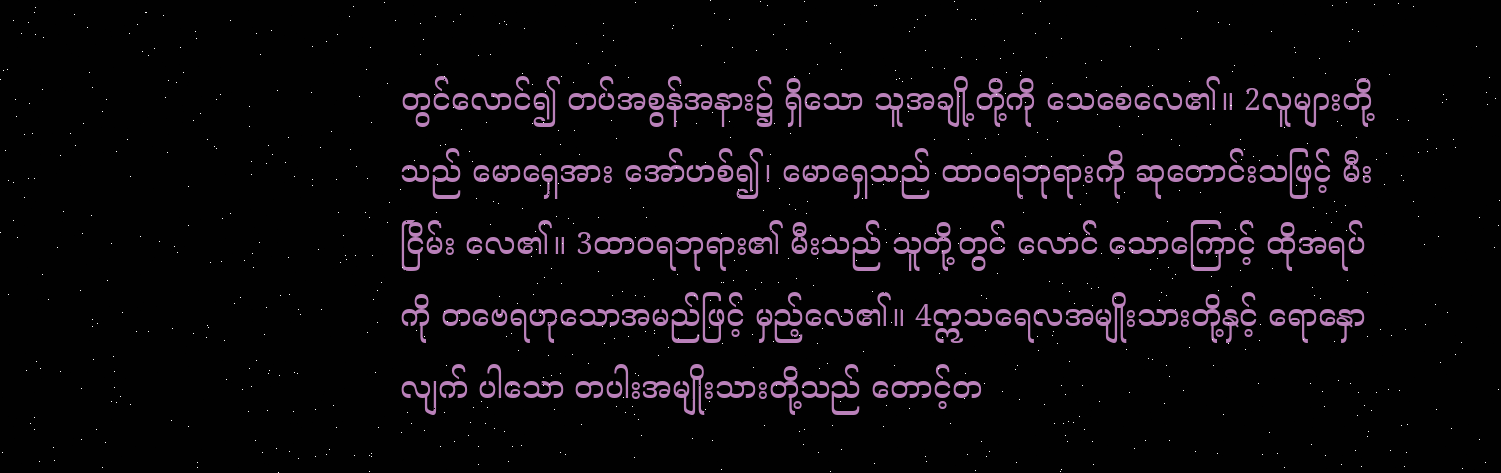တွင်လောင်၍ တပ်အစွန်အနား၌ ရှိသော သူအချို့တို့ကို သေစေလေ၏။ 2လူများတို့သည် မောရှေအား အော်ဟစ်၍၊ မောရှေသည် ထာဝရဘုရားကို ဆုတောင်းသဖြင့် မီးငြိမ်း လေ၏။ 3ထာဝရဘုရား၏ မီးသည် သူတို့တွင် လောင် သောကြောင့် ထိုအရပ်ကို တဗေရဟုသောအမည်ဖြင့် မှည့်လေ၏။ 4ဣသရေလအမျိုးသားတို့နှင့် ရောနှောလျက် ပါသော တပါးအမျိုးသားတို့သည် တောင့်တ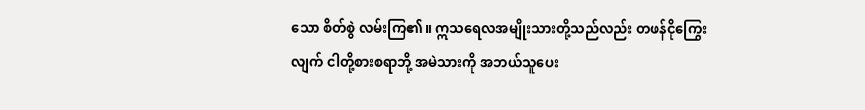သော စိတ်စွဲ လမ်းကြ၏။ ဣသရေလအမျိုးသားတို့သည်လည်း တဖန်ငိုကြွေးလျက် ငါတို့စားစရာဘို့ အမဲသားကို အဘယ်သူပေး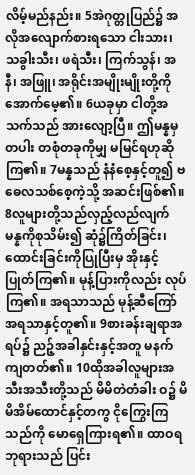လိမ့်မည်နည်း။ 5အဲဂုတ္တုပြည်၌ အလိုအလျောက်စားရသော ငါးသား၊ သခွါးသီး၊ ဖရဲသီး၊ ကြက်သွန်၊ အနီ၊ အဖြူ၊ အရိုင်းအမျိုးမျိုးတို့ကို အောက်မေ့၏။ 6ယခုမှာ ငါတို့အသက်သည် အားလျော့ပြီ။ ဤမန္နမှတပါး တစုံတခုကိုမျှ မမြင်ရဟုဆိုကြ၏။ 7မန္နသည် နံနံစေ့နှင့်တူ၍ ဗဓေလသစ်စေ့ကဲ့သို့ အဆင်းဖြစ်၏။ 8လူများတို့သည်လှည့်လည်လျက် မန္နကိုစုသိမ်း၍ ဆုံ၌ကြိတ်ခြင်း၊ ထောင်းခြင်းကိုပြုပြီးမှ အိုးနှင့် ပြုတ်ကြ၏။ မုန့်ပြားကိုလည်း လုပ်ကြ၏။ အရသာသည် မုန့်ဆီကြော် အရသာနှင့်တူ၏။ 9စားခန်းချရာအရပ်၌ ညဉ့်အခါနှင်းနှင့်အတူ မနက်ကျတတ်၏။ 10ထိုအခါလူများအသီးအသီးတို့သည် မိမိတဲတံခါး ဝ၌ မိမိအိမ်ထောင်နှင့်တကွ ငိုကြွေးကြသည်ကို မောရှေကြားရ၏။ ထာဝရဘုရားသည် ပြင်း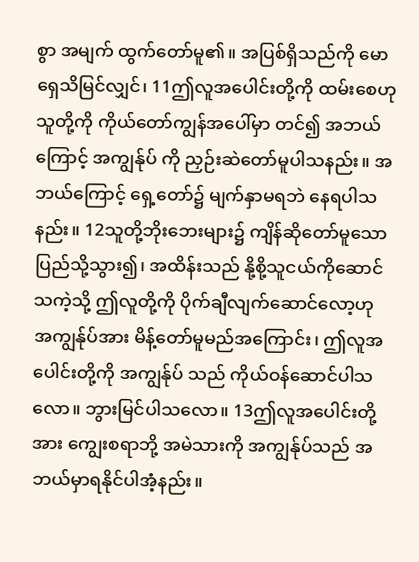စွာ အမျက် ထွက်တော်မူ၏။ အပြစ်ရှိသည်ကို မောရှေသိမြင်လျှင်၊ 11ဤလူအပေါင်းတို့ကို ထမ်းစေဟု သူတို့ကို ကိုယ်တော်ကျွန်အပေါ်မှာ တင်၍ အဘယ်ကြောင့် အကျွန်ုပ် ကို ညှဉ်းဆဲတော်မူပါသနည်း။ အဘယ်ကြောင့် ရှေ့တော်၌ မျက်နှာမရဘဲ နေရပါသနည်း။ 12သူတို့ဘိုးဘေးများ၌ ကျိန်ဆိုတော်မူသော ပြည်သို့သွား၍၊ အထိန်းသည် နို့စို့သူငယ်ကိုဆောင်သကဲ့သို့ ဤလူတို့ကို ပိုက်ချီလျက်ဆောင်လော့ဟု အကျွန်ုပ်အား မိန့်တော်မူမည်အကြောင်း၊ ဤလူအပေါင်းတို့ကို အကျွန်ုပ် သည် ကိုယ်ဝန်ဆောင်ပါသလော။ ဘွားမြင်ပါသလော။ 13ဤလူအပေါင်းတို့အား ကျွေးစရာဘို့ အမဲသားကို အကျွန်ုပ်သည် အဘယ်မှာရနိုင်ပါအံ့နည်း။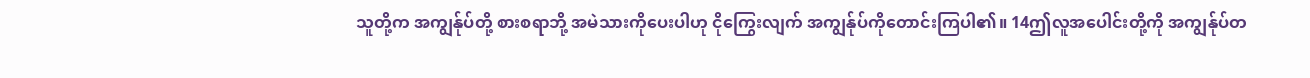သူတို့က အကျွန်ုပ်တို့ စားစရာဘို့ အမဲသားကိုပေးပါဟု ငိုကြွေးလျက် အကျွန်ုပ်ကိုတောင်းကြပါ၏။ 14ဤလူအပေါင်းတို့ကို အကျွန်ုပ်တ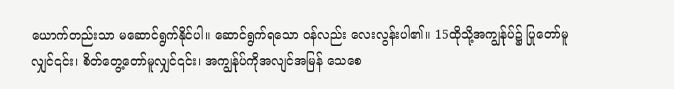ယောက်တည်းသာ မဆောင်ရွက်နိုင်ပါ။ ဆောင်ရွက်ရသော ဝန်လည်း လေးလွန်းပါ၏။ 15ထိုသို့အကျွန်ုပ်၌ ပြုတော်မူလျှင်၎င်း၊ စိတ်တွေ့တော်မူလျှင်၎င်း၊ အကျွန်ုပ်ကိုအလျင်အမြန် သေစေ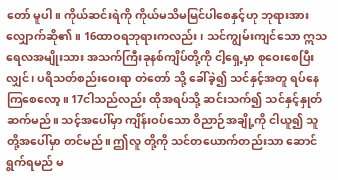တော် မူပါ။ ကိုယ်ဆင်းရဲကို ကိုယ်မသိမမြင်ပါစေနှင့်ဟု ဘုရားအား လျှောက်ဆို၏။ 16ထာဝရဘုရားကလည်း၊ သင်ကျွမ်းကျင်သော ဣသရေလအမျိုးသား အသက်ကြီးခုနစ်ကျိပ်တို့ကို ငါ့ရှေ့မှာ စုဝေးစေပြီးလျှင်၊ ပရိသတ်စည်းဝေးရာ တဲတော် သို့ ခေါ်ခဲ့၍ သင်နှင့်အတူ ရပ်နေကြစေလော့။ 17ငါသည်လည်း ထိုအရပ်သို့ ဆင်းသက်၍ သင်နှင့်နှုတ်ဆက်မည်။ သင့်အပေါ်မှာ ကျိန်းဝပ်သော ဝိညာဉ်အချို့ကို ငါယူ၍ သူတို့အပေါ်မှာ တင်မည်။ ဤလူ တို့ကို သင်တယောက်တည်းသာ ဆောင်ရွက်ရမည် မ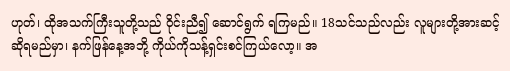ဟုတ်၊ ထိုအသက်ကြီးသူတို့သည် ဝိုင်းညီ၍ ဆောင်ရွက် ရကြမည်။ 18သင်သည်လည်း လူများတို့အားဆင့်ဆိုရမည်မှာ၊ နက်ဖြန်နေ့အဘို့ ကိုယ်ကိုသန့်ရှင်းစင်ကြယ်လော့။ အ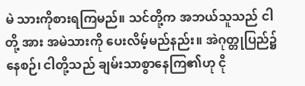မဲ သားကိုစားရကြမည်။ သင်တို့က အဘယ်သူသည် ငါတို့ အား အမဲသားကို ပေးလိမ့်မည်နည်း။ အဲဂုတ္တုပြည်၌ နေစဉ်၊ ငါတို့သည် ချမ်းသာစွာနေကြ၏ဟု ငို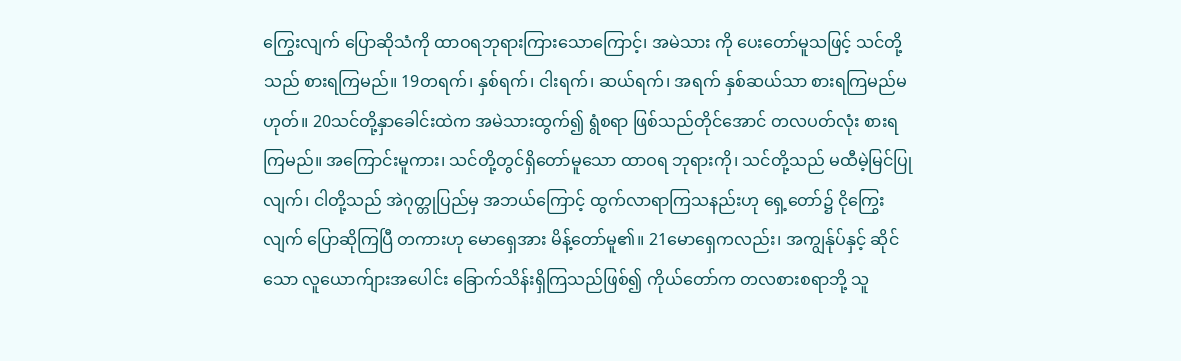ကြွေးလျက် ပြောဆိုသံကို ထာဝရဘုရားကြားသောကြောင့်၊ အမဲသား ကို ပေးတော်မူသဖြင့် သင်တို့သည် စားရကြမည်။ 19တရက်၊ နှစ်ရက်၊ ငါးရက်၊ ဆယ်ရက်၊ အရက် နှစ်ဆယ်သာ စားရကြမည်မဟုတ်။ 20သင်တို့နှာခေါင်းထဲက အမဲသားထွက်၍ ရွံစရာ ဖြစ်သည်တိုင်အောင် တလပတ်လုံး စားရကြမည်။ အကြောင်းမူကား၊ သင်တို့တွင်ရှိတော်မူသော ထာဝရ ဘုရားကို၊ သင်တို့သည် မထီမဲ့မြင်ပြုလျက်၊ ငါတို့သည် အဲဂုတ္တုပြည်မှ အဘယ်ကြောင့် ထွက်လာရာကြသနည်းဟု ရှေ့တော်၌ ငိုကြွေးလျက် ပြောဆိုကြပြီ တကားဟု မောရှေအား မိန့်တော်မူ၏။ 21မောရှေကလည်း၊ အကျွန်ုပ်နှင့် ဆိုင်သော လူယောက်ျားအပေါင်း ခြောက်သိန်းရှိကြသည်ဖြစ်၍ ကိုယ်တော်က တလစားစရာဘို့ သူ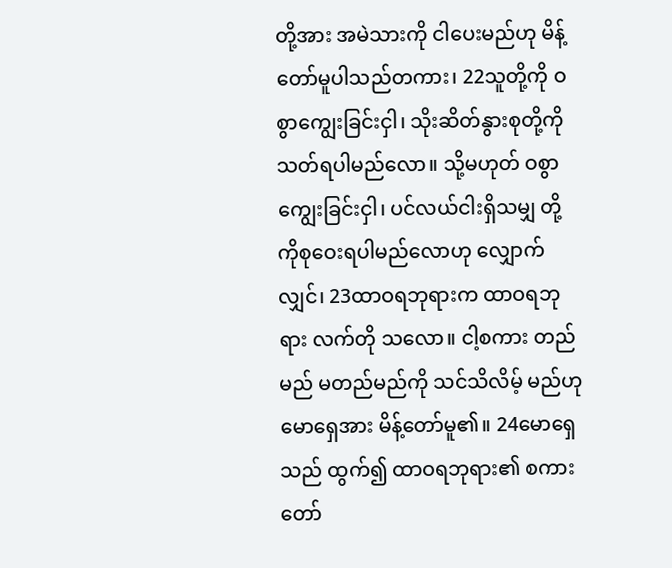တို့အား အမဲသားကို ငါပေးမည်ဟု မိန့်တော်မူပါသည်တကား၊ 22သူတို့ကို ဝစွာကျွေးခြင်းငှါ၊ သိုးဆိတ်နွားစုတို့ကို သတ်ရပါမည်လော။ သို့မဟုတ် ဝစွာကျွေးခြင်းငှါ၊ ပင်လယ်ငါးရှိသမျှ တို့ကိုစုဝေးရပါမည်လောဟု လျှောက် လျှင်၊ 23ထာဝရဘုရားက ထာဝရဘုရား လက်တို သလော။ ငါ့စကား တည်မည် မတည်မည်ကို သင်သိလိမ့် မည်ဟု မောရှေအား မိန့်တော်မူ၏။ 24မောရှေသည် ထွက်၍ ထာဝရဘုရား၏ စကား တော်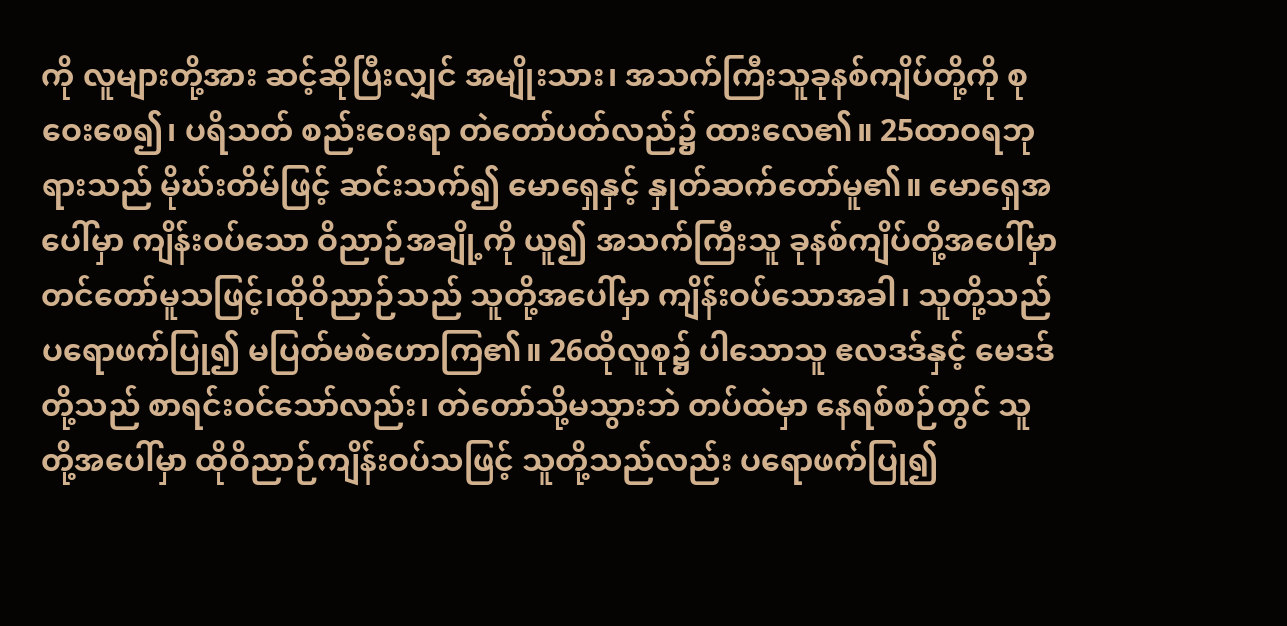ကို လူများတို့အား ဆင့်ဆိုပြီးလျှင် အမျိုးသား၊ အသက်ကြီးသူခုနစ်ကျိပ်တို့ကို စုဝေးစေ၍၊ ပရိသတ် စည်းဝေးရာ တဲတော်ပတ်လည်၌ ထားလေ၏။ 25ထာဝရဘုရားသည် မိုဃ်းတိမ်ဖြင့် ဆင်းသက်၍ မောရှေနှင့် နှုတ်ဆက်တော်မူ၏။ မောရှေအပေါ်မှာ ကျိန်းဝပ်သော ဝိညာဉ်အချို့ကို ယူ၍ အသက်ကြီးသူ ခုနစ်ကျိပ်တို့အပေါ်မှာ တင်တော်မူသဖြင့်၊ထိုဝိညာဉ်သည် သူတို့အပေါ်မှာ ကျိန်းဝပ်သောအခါ၊ သူတို့သည် ပရောဖက်ပြု၍ မပြတ်မစဲဟောကြ၏။ 26ထိုလူစု၌ ပါသောသူ ဧလဒဒ်နှင့် မေဒဒ်တို့သည် စာရင်းဝင်သော်လည်း၊ တဲတော်သို့မသွားဘဲ တပ်ထဲမှာ နေရစ်စဉ်တွင် သူတို့အပေါ်မှာ ထိုဝိညာဉ်ကျိန်းဝပ်သဖြင့် သူတို့သည်လည်း ပရောဖက်ပြု၍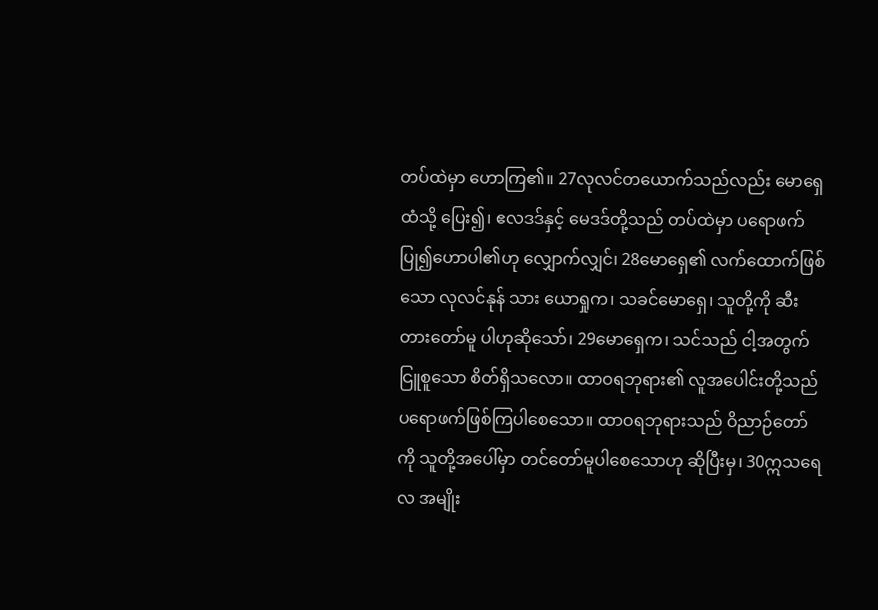တပ်ထဲမှာ ဟောကြ၏။ 27လုလင်တယောက်သည်လည်း မောရှေထံသို့ ပြေး၍၊ ဧလဒဒ်နှင့် မေဒဒ်တို့သည် တပ်ထဲမှာ ပရောဖက် ပြု၍ဟောပါ၏ဟု လျှောက်လျှင်၊ 28မောရှေ၏ လက်ထောက်ဖြစ်သော လုလင်နုန် သား ယောရှုက၊ သခင်မောရှေ၊ သူတို့ကို ဆီးတားတော်မူ ပါဟုဆိုသော်၊ 29မောရှေက၊ သင်သည် ငါ့အတွက် ငြူစူသော စိတ်ရှိသလော။ ထာဝရဘုရား၏ လူအပေါင်းတို့သည် ပရောဖက်ဖြစ်ကြပါစေသော။ ထာဝရဘုရားသည် ဝိညာဉ်တော်ကို သူတို့အပေါ်မှာ တင်တော်မူပါစေသောဟု ဆိုပြီးမှ၊ 30ဣသရေလ အမျိုး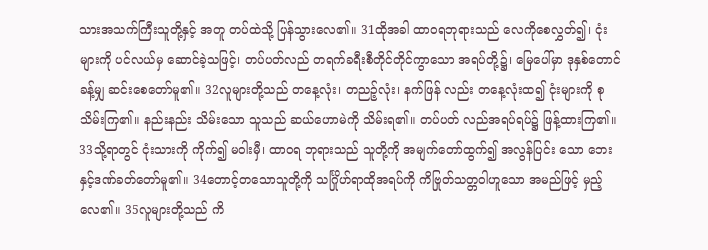သားအသက်ကြီးသူတို့နှင့် အတူ တပ်ထဲသို့ ပြန်သွားလေ၏။ 31ထိုအခါ ထာဝရဘုရားသည် လေကိုစေလွှတ်၍၊ ငုံးများကို ပင်လယ်မှ ဆောင်ခဲ့သဖြင့်၊ တပ်ပတ်လည် တရက်ခရီးစီတိုင်တိုင်ကွာသော အရပ်တို့၌၊ မြေပေါ်မှာ ဒုနှစ်တောင်ခန့်မျှ ဆင်းစေတော်မူ၏။ 32လူများတို့သည် တနေ့လုံး၊ တညဉ့်လုံး၊ နက်ဖြန် လည်း တနေ့လုံးထ၍ ငုံးများကို စုသိမ်းကြ၏။ နည်းနည်း သိမ်းသော သူသည် ဆယ်ဟောမဲကို သိမ်းရ၏။ တပ်ပတ် လည်အရပ်ရပ်၌ ဖြန့်ထားကြ၏။ 33သို့ရာတွင် ငုံးသားကို ကိုက်၍ မဝါးမှီ၊ ထာဝရ ဘုရားသည် သူတို့ကို အမျက်တော်ထွက်၍ အလွန်ပြင်း သော ဘေးနှင့်ဒဏ်ခတ်တော်မူ၏။ 34တောင့်တသောသူတို့ကို သင်္ဂြိုဟ်ရာထိုအရပ်ကို ကိဗြုတ်သတ္တဝါဟူသော အမည်ဖြင့် မှည့်လေ၏။ 35လူများတို့သည် ကိ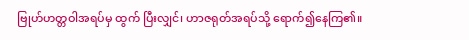ဗြုဟ်ဟတ္တဝါအရပ်မှ ထွက် ပြီးလျှင်၊ ဟာဇရုတ်အရပ်သို့ ရောက်၍နေကြ၏။